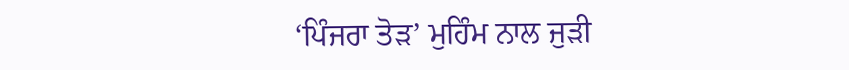‘ਪਿੰਜਰਾ ਤੋੜ’ ਮੁਹਿੰਮ ਨਾਲ ਜੁੜੀ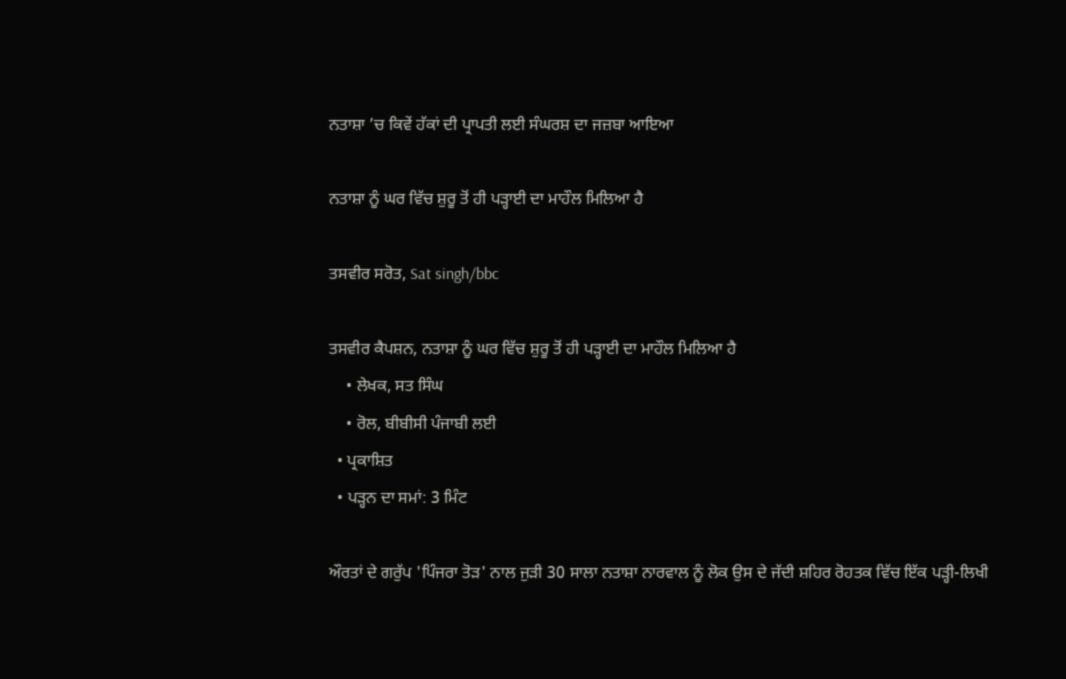ਨਤਾਸ਼ਾ ’ਚ ਕਿਵੇਂ ਹੱਕਾਂ ਦੀ ਪ੍ਰਾਪਤੀ ਲਈ ਸੰਘਰਸ਼ ਦਾ ਜਜ਼ਬਾ ਆਇਆ

ਨਤਾਸ਼ਾ ਨੂੰ ਘਰ ਵਿੱਚ ਸ਼ੁਰੂ ਤੋਂ ਹੀ ਪੜ੍ਹਾਈ ਦਾ ਮਾਹੌਲ ਮਿਲਿਆ ਹੈ

ਤਸਵੀਰ ਸਰੋਤ, Sat singh/bbc

ਤਸਵੀਰ ਕੈਪਸ਼ਨ, ਨਤਾਸ਼ਾ ਨੂੰ ਘਰ ਵਿੱਚ ਸ਼ੁਰੂ ਤੋਂ ਹੀ ਪੜ੍ਹਾਈ ਦਾ ਮਾਹੌਲ ਮਿਲਿਆ ਹੈ
    • ਲੇਖਕ, ਸਤ ਸਿੰਘ
    • ਰੋਲ, ਬੀਬੀਸੀ ਪੰਜਾਬੀ ਲਈ
  • ਪ੍ਰਕਾਸ਼ਿਤ
  • ਪੜ੍ਹਨ ਦਾ ਸਮਾਂ: 3 ਮਿੰਟ

ਔਰਤਾਂ ਦੇ ਗਰੁੱਪ 'ਪਿੰਜਰਾ ਤੋੜ' ਨਾਲ ਜੁੜੀ 30 ਸਾਲਾ ਨਤਾਸ਼ਾ ਨਾਰਵਾਲ ਨੂੰ ਲੋਕ ਉਸ ਦੇ ਜੱਦੀ ਸ਼ਹਿਰ ਰੋਹਤਕ ਵਿੱਚ ਇੱਕ ਪੜ੍ਹੀ-ਲਿਖੀ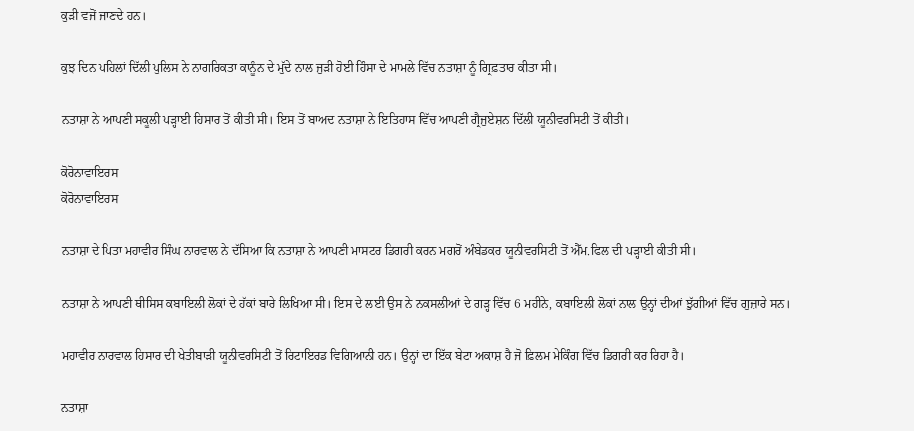ਕੁੜੀ ਵਜੋਂ ਜਾਣਦੇ ਹਨ।

ਕੁਝ ਦਿਨ ਪਹਿਲਾਂ ਦਿੱਲੀ ਪੁਲਿਸ ਨੇ ਨਾਗਰਿਕਤਾ ਕਾਨੂੰਨ ਦੇ ਮੁੱਦੇ ਨਾਲ ਜੁੜੀ ਹੋਈ ਹਿੰਸਾ ਦੇ ਮਾਮਲੇ ਵਿੱਚ ਨਤਾਸ਼ਾ ਨੂੰ ਗ੍ਰਿਫ਼ਤਾਰ ਕੀਤਾ ਸੀ।

ਨਤਾਸ਼ਾ ਨੇ ਆਪਣੀ ਸਕੂਲੀ ਪੜ੍ਹਾਈ ਹਿਸਾਰ ਤੋਂ ਕੀਤੀ ਸੀ। ਇਸ ਤੋਂ ਬਾਅਦ ਨਤਾਸ਼ਾ ਨੇ ਇਤਿਹਾਸ ਵਿੱਚ ਆਪਣੀ ਗ੍ਰੈਜੁਏਸ਼ਨ ਦਿੱਲੀ ਯੂਨੀਵਰਸਿਟੀ ਤੋਂ ਕੀਤੀ।

ਕੋਰੋਨਾਵਾਇਰਸ
ਕੋਰੋਨਾਵਾਇਰਸ

ਨਤਾਸ਼ਾ ਦੇ ਪਿਤਾ ਮਹਾਵੀਰ ਸਿੰਘ ਨਾਰਵਾਲ ਨੇ ਦੱਸਿਆ ਕਿ ਨਤਾਸ਼ਾ ਨੇ ਆਪਣੀ ਮਾਸਟਰ ਡਿਗਰੀ ਕਰਨ ਮਗਰੋਂ ਅੰਬੇਡਕਰ ਯੂਨੀਵਰਸਿਟੀ ਤੋਂ ਐੱਮ.ਫਿਲ ਦੀ ਪੜ੍ਹਾਈ ਕੀਤੀ ਸੀ।

ਨਤਾਸ਼ਾ ਨੇ ਆਪਣੀ ਥੀਸਿਸ ਕਬਾਇਲੀ ਲੋਕਾਂ ਦੇ ਹੱਕਾਂ ਬਾਰੇ ਲਿਖਿਆ ਸੀ। ਇਸ ਦੇ ਲਈ ਉਸ ਨੇ ਨਕਸਲੀਆਂ ਦੇ ਗੜ੍ਹ ਵਿੱਚ 6 ਮਹੀਨੇ, ਕਬਾਇਲੀ ਲੋਕਾਂ ਨਾਲ ਉਨ੍ਹਾਂ ਦੀਆਂ ਝੁੱਗੀਆਂ ਵਿੱਚ ਗੁਜ਼ਾਰੇ ਸਨ।

ਮਹਾਵੀਰ ਨਾਰਵਾਲ ਹਿਸਾਰ ਦੀ ਖੇਤੀਬਾੜੀ ਯੂਨੀਵਰਸਿਟੀ ਤੋਂ ਰਿਟਾਇਰਡ ਵਿਗਿਆਨੀ ਹਨ। ਉਨ੍ਹਾਂ ਦਾ ਇੱਕ ਬੇਟਾ ਅਕਾਸ਼ ਹੈ ਜੋ ਫ਼ਿਲਮ ਮੇਕਿੰਗ ਵਿੱਚ ਡਿਗਰੀ ਕਰ ਰਿਹਾ ਹੈ।

ਨਤਾਸ਼ਾ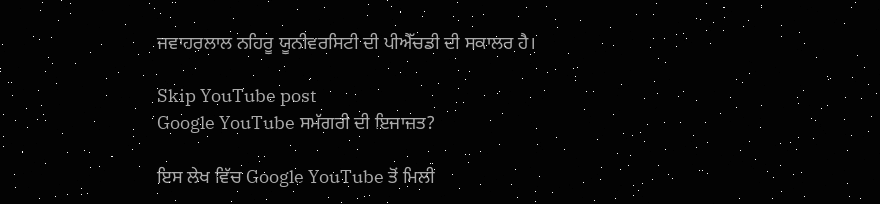ਜਵਾਹਰਲਾਲ ਨਹਿਰੂ ਯੂਨੀਵਰਸਿਟੀ ਦੀ ਪੀਐੱਚਡੀ ਦੀ ਸਕਾਲਰ ਹੈ।

Skip YouTube post
Google YouTube ਸਮੱਗਰੀ ਦੀ ਇਜਾਜ਼ਤ?

ਇਸ ਲੇਖ ਵਿੱਚ Google YouTube ਤੋਂ ਮਿਲੀ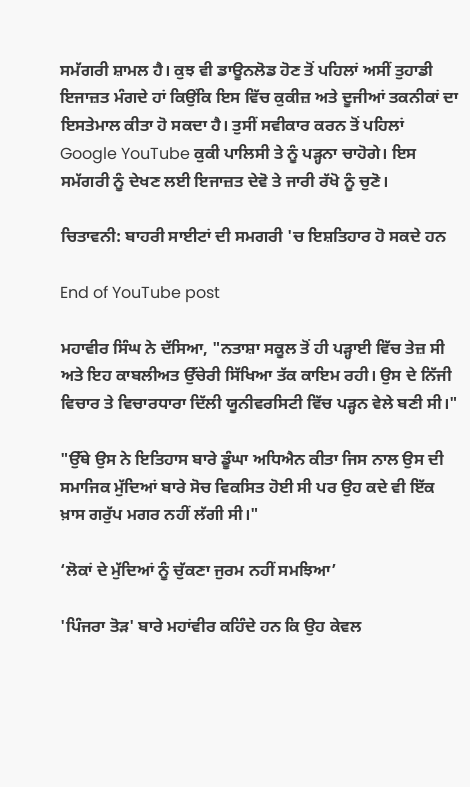ਸਮੱਗਰੀ ਸ਼ਾਮਲ ਹੈ। ਕੁਝ ਵੀ ਡਾਊਨਲੋਡ ਹੋਣ ਤੋਂ ਪਹਿਲਾਂ ਅਸੀਂ ਤੁਹਾਡੀ ਇਜਾਜ਼ਤ ਮੰਗਦੇ ਹਾਂ ਕਿਉਂਕਿ ਇਸ ਵਿੱਚ ਕੁਕੀਜ਼ ਅਤੇ ਦੂਜੀਆਂ ਤਕਨੀਕਾਂ ਦਾ ਇਸਤੇਮਾਲ ਕੀਤਾ ਹੋ ਸਕਦਾ ਹੈ। ਤੁਸੀਂ ਸਵੀਕਾਰ ਕਰਨ ਤੋਂ ਪਹਿਲਾਂ Google YouTube ਕੁਕੀ ਪਾਲਿਸੀ ਤੇ ਨੂੰ ਪੜ੍ਹਨਾ ਚਾਹੋਗੇ। ਇਸ ਸਮੱਗਰੀ ਨੂੰ ਦੇਖਣ ਲਈ ਇਜਾਜ਼ਤ ਦੇਵੋ ਤੇ ਜਾਰੀ ਰੱਖੋ ਨੂੰ ਚੁਣੋ।

ਚਿਤਾਵਨੀ: ਬਾਹਰੀ ਸਾਈਟਾਂ ਦੀ ਸਮਗਰੀ 'ਚ ਇਸ਼ਤਿਹਾਰ ਹੋ ਸਕਦੇ ਹਨ

End of YouTube post

ਮਹਾਵੀਰ ਸਿੰਘ ਨੇ ਦੱਸਿਆ, "ਨਤਾਸ਼ਾ ਸਕੂਲ ਤੋਂ ਹੀ ਪੜ੍ਹਾਈ ਵਿੱਚ ਤੇਜ਼ ਸੀ ਅਤੇ ਇਹ ਕਾਬਲੀਅਤ ਉੱਚੇਰੀ ਸਿੱਖਿਆ ਤੱਕ ਕਾਇਮ ਰਹੀ। ਉਸ ਦੇ ਨਿੱਜੀ ਵਿਚਾਰ ਤੇ ਵਿਚਾਰਧਾਰਾ ਦਿੱਲੀ ਯੂਨੀਵਰਸਿਟੀ ਵਿੱਚ ਪੜ੍ਹਨ ਵੇਲੇ ਬਣੀ ਸੀ।"

"ਉੱਥੇ ਉਸ ਨੇ ਇਤਿਹਾਸ ਬਾਰੇ ਡੂੰਘਾ ਅਧਿਐਨ ਕੀਤਾ ਜਿਸ ਨਾਲ ਉਸ ਦੀ ਸਮਾਜਿਕ ਮੁੱਦਿਆਂ ਬਾਰੇ ਸੋਚ ਵਿਕਸਿਤ ਹੋਈ ਸੀ ਪਰ ਉਹ ਕਦੇ ਵੀ ਇੱਕ ਖ਼ਾਸ ਗਰੁੱਪ ਮਗਰ ਨਹੀਂ ਲੱਗੀ ਸੀ।"

‘ਲੋਕਾਂ ਦੇ ਮੁੱਦਿਆਂ ਨੂੰ ਚੁੱਕਣਾ ਜੁਰਮ ਨਹੀਂ ਸਮਝਿਆ’

'ਪਿੰਜਰਾ ਤੋੜ' ਬਾਰੇ ਮਹਾਂਵੀਰ ਕਹਿੰਦੇ ਹਨ ਕਿ ਉਹ ਕੇਵਲ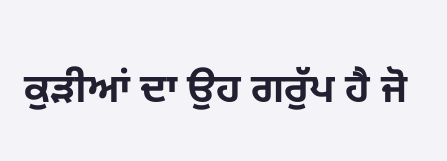ਕੁੜੀਆਂ ਦਾ ਉਹ ਗਰੁੱਪ ਹੈ ਜੋ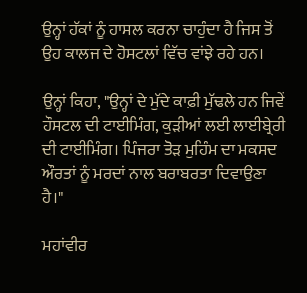ਉਨ੍ਹਾਂ ਹੱਕਾਂ ਨੂੰ ਹਾਸਲ ਕਰਨਾ ਚਾਹੁੰਦਾ ਹੈ ਜਿਸ ਤੋਂ ਉਹ ਕਾਲਜ ਦੇ ਹੋਸਟਲਾਂ ਵਿੱਚ ਵਾਂਝੇ ਰਹੇ ਹਨ।

ਉਨ੍ਹਾਂ ਕਿਹਾ, "ਉਨ੍ਹਾਂ ਦੇ ਮੁੱਦੇ ਕਾਫ਼ੀ ਮੁੱਢਲੇ ਹਨ ਜਿਵੇਂ ਹੌਸਟਲ ਦੀ ਟਾਈਮਿੰਗ, ਕੁੜੀਆਂ ਲਈ ਲਾਈਬ੍ਰੇਰੀ ਦੀ ਟਾਈਮਿੰਗ। ਪਿੰਜਰਾ ਤੋੜ ਮੁਹਿੰਮ ਦਾ ਮਕਸਦ ਔਰਤਾਂ ਨੂੰ ਮਰਦਾਂ ਨਾਲ ਬਰਾਬਰਤਾ ਦਿਵਾਉਣਾ ਹੈ।"

ਮਹਾਂਵੀਰ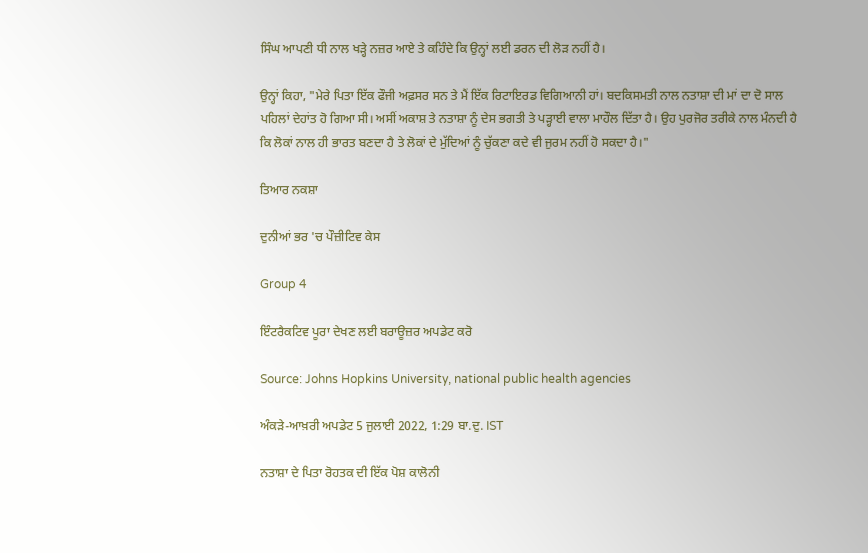ਸਿੰਘ ਆਪਣੀ ਧੀ ਨਾਲ ਖੜ੍ਹੇ ਨਜ਼ਰ ਆਏ ਤੇ ਕਹਿੰਦੇ ਕਿ ਉਨ੍ਹਾਂ ਲਈ ਡਰਨ ਦੀ ਲੋੜ ਨਹੀਂ ਹੈ।

ਉਨ੍ਹਾਂ ਕਿਹਾ, "ਮੇਰੇ ਪਿਤਾ ਇੱਕ ਫੌਜੀ ਅਫ਼ਸਰ ਸਨ ਤੇ ਮੈਂ ਇੱਕ ਰਿਟਾਇਰਡ ਵਿਗਿਆਨੀ ਹਾਂ। ਬਦਕਿਸਮਤੀ ਨਾਲ ਨਤਾਸ਼ਾ ਦੀ ਮਾਂ ਦਾ ਦੋ ਸਾਲ ਪਹਿਲਾਂ ਦੇਹਾਂਤ ਹੋ ਗਿਆ ਸੀ। ਅਸੀਂ ਅਕਾਸ਼ ਤੇ ਨਤਾਸ਼ਾ ਨੂੰ ਦੇਸ ਭਗਤੀ ਤੇ ਪੜ੍ਹਾਈ ਵਾਲਾ ਮਾਹੌਲ ਦਿੱਤਾ ਹੈ। ਉਹ ਪੁਰਜੋਰ ਤਰੀਕੇ ਨਾਲ ਮੰਨਦੀ ਹੈ ਕਿ ਲੋਕਾਂ ਨਾਲ ਹੀ ਭਾਰਤ ਬਣਦਾ ਹੈ ਤੇ ਲੋਕਾਂ ਦੇ ਮੁੱਦਿਆਂ ਨੂੰ ਚੁੱਕਣਾ ਕਦੇ ਵੀ ਜੁਰਮ ਨਹੀਂ ਹੋ ਸਕਦਾ ਹੈ।"

ਤਿਆਰ ਨਕਸ਼ਾ

ਦੁਨੀਆਂ ਭਰ 'ਚ ਪੌਜ਼ੀਟਿਵ ਕੇਸ

Group 4

ਇੰਟਰੈਕਟਿਵ ਪੂਰਾ ਦੇਖਣ ਲਈ ਬਰਾਊਜ਼ਰ ਅਪਡੇਟ ਕਰੋ

Source: Johns Hopkins University, national public health agencies

ਅੰਕੜੇ-ਆਖ਼ਰੀ ਅਪਡੇਟ 5 ਜੁਲਾਈ 2022, 1:29 ਬਾ.ਦੁ. IST

ਨਤਾਸ਼ਾ ਦੇ ਪਿਤਾ ਰੋਹਤਕ ਦੀ ਇੱਕ ਪੋਸ਼ ਕਾਲੋਨੀ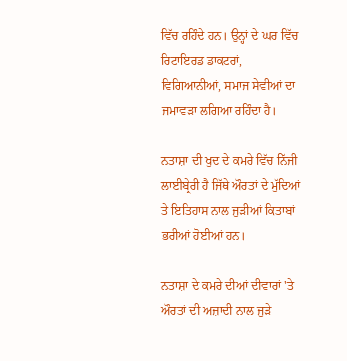ਵਿੱਚ ਰਹਿੰਦੇ ਹਨ। ਉਨ੍ਹਾਂ ਦੇ ਘਰ ਵਿੱਚ ਰਿਟਾਇਰਡ ਡਾਕਟਰਾਂ, ਵਿਗਿਆਨੀਆਂ, ਸਮਾਜ ਸੇਵੀਆਂ ਦਾ ਜਮਾਵੜਾ ਲਗਿਆ ਰਹਿੰਦਾ ਹੈ।

ਨਤਾਸ਼ਾ ਦੀ ਖੁਦ ਦੇ ਕਮਰੇ ਵਿੱਚ ਨਿੱਜੀ ਲਾਈਬ੍ਰੇਰੀ ਹੈ ਜਿੱਥੇ ਔਰਤਾਂ ਦੇ ਮੁੱਦਿਆਂ ਤੇ ਇਤਿਹਾਸ ਨਾਲ ਜੁੜੀਆਂ ਕਿਤਾਬਾਂ ਭਰੀਆਂ ਹੋਈਆਂ ਹਨ।

ਨਤਾਸ਼ਾ ਦੇ ਕਮਰੇ ਦੀਆਂ ਦੀਵਾਰਾਂ 'ਤੇ ਔਰਤਾਂ ਦੀ ਅਜ਼ਾਦੀ ਨਾਲ ਜੁੜੇ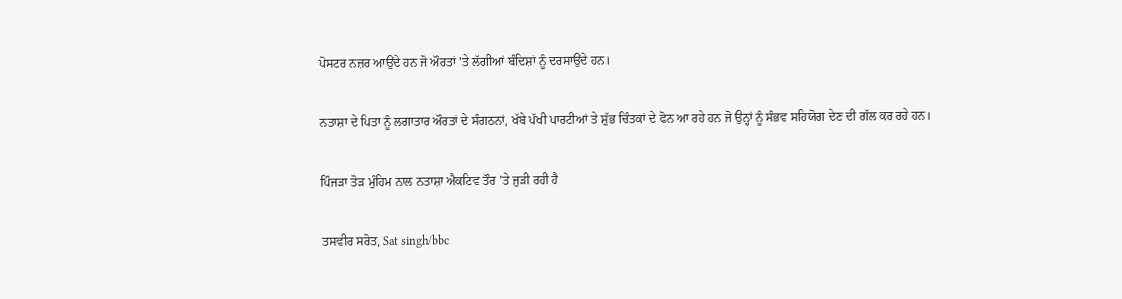ਪੋਸਟਰ ਨਜ਼ਰ ਆਉਂਦੇ ਹਨ ਜੋ ਔਰਤਾਂ 'ਤੇ ਲੱਗੀਆਂ ਬੰਦਿਸ਼ਾਂ ਨੂੰ ਦਰਸਾਉਂਦੇ ਹਨ।

ਨਤਾਸ਼ਾ ਦੇ ਪਿਤਾ ਨੂੰ ਲਗਾਤਾਰ ਔਰਤਾਂ ਦੇ ਸੰਗਠਨਾਂ, ਖੱਬੇ ਪੱਖੀ ਪਾਰਟੀਆਂ ਤੇ ਸ਼ੁੱਭ ਚਿੰਤਕਾਂ ਦੇ ਫੋਨ ਆ ਰਹੇ ਹਨ ਜੋ ਉਨ੍ਹਾਂ ਨੂੰ ਸੰਭਵ ਸਹਿਯੋਗ ਦੇਣ ਦੀ ਗੱਲ ਕਰ ਰਹੇ ਹਨ।

ਪਿੰਜੜਾ ਤੋੜ ਮੁੰਹਿਮ ਨਾਲ ਨਤਾਸ਼ਾ ਐਕਟਿਵ ਤੌਰ ’ਤੇ ਜੁੜੀ ਰਹੀ ਹੈ

ਤਸਵੀਰ ਸਰੋਤ, Sat singh/bbc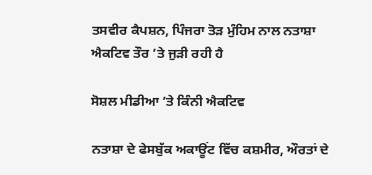ਤਸਵੀਰ ਕੈਪਸ਼ਨ, ਪਿੰਜਰਾ ਤੋੜ ਮੁੰਹਿਮ ਨਾਲ ਨਤਾਸ਼ਾ ਐਕਟਿਵ ਤੌਰ ’ਤੇ ਜੁੜੀ ਰਹੀ ਹੈ

ਸੋਸ਼ਲ ਮੀਡੀਆ ’ਤੇ ਕਿੰਨੀ ਐਕਟਿਵ

ਨਤਾਸ਼ਾ ਦੇ ਫੇਸਬੁੱਕ ਅਕਾਊਂਟ ਵਿੱਚ ਕਸ਼ਮੀਰ, ਔਰਤਾਂ ਦੇ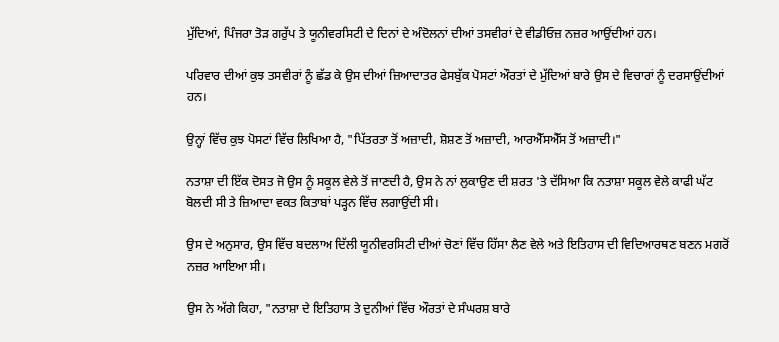ਮੁੱਦਿਆਂ, ਪਿੰਜਰਾ ਤੋੜ ਗਰੁੱਪ ਤੇ ਯੂਨੀਵਰਸਿਟੀ ਦੇ ਦਿਨਾਂ ਦੇ ਅੰਦੋਲਨਾਂ ਦੀਆਂ ਤਸਵੀਰਾਂ ਦੇ ਵੀਡੀਓਜ਼ ਨਜ਼ਰ ਆਉਂਦੀਆਂ ਹਨ।

ਪਰਿਵਾਰ ਦੀਆਂ ਕੁਝ ਤਸਵੀਰਾਂ ਨੂੰ ਛੱਡ ਕੇ ਉਸ ਦੀਆਂ ਜ਼ਿਆਦਾਤਰ ਫੇਸਬੁੱਕ ਪੋਸਟਾਂ ਔਰਤਾਂ ਦੇ ਮੁੱਦਿਆਂ ਬਾਰੇ ਉਸ ਦੇ ਵਿਚਾਰਾਂ ਨੂੰ ਦਰਸਾਉਂਦੀਆਂ ਹਨ।

ਉਨ੍ਹਾਂ ਵਿੱਚ ਕੁਝ ਪੋਸਟਾਂ ਵਿੱਚ ਲਿਖਿਆ ਹੈ, "ਪਿੱਤਰਤਾ ਤੋਂ ਅਜ਼ਾਦੀ, ਸ਼ੋਸ਼ਣ ਤੋਂ ਅਜ਼ਾਦੀ, ਆਰਐੱਸਐੱਸ ਤੋਂ ਅਜ਼ਾਦੀ।"

ਨਤਾਸ਼ਾ ਦੀ ਇੱਕ ਦੋਸਤ ਜੋ ਉਸ ਨੂੰ ਸਕੂਲ ਵੇਲੇ ਤੋਂ ਜਾਣਦੀ ਹੈ, ਉਸ ਨੇ ਨਾਂ ਲੁਕਾਉਣ ਦੀ ਸ਼ਰਤ 'ਤੇ ਦੱਸਿਆ ਕਿ ਨਤਾਸ਼ਾ ਸਕੂਲ ਵੇਲੇ ਕਾਫੀ ਘੱਟ ਬੋਲਦੀ ਸੀ ਤੇ ਜ਼ਿਆਦਾ ਵਕਤ ਕਿਤਾਬਾਂ ਪੜ੍ਹਨ ਵਿੱਚ ਲਗਾਉਂਦੀ ਸੀ।

ਉਸ ਦੇ ਅਨੁਸਾਰ, ਉਸ ਵਿੱਚ ਬਦਲਾਅ ਦਿੱਲੀ ਯੂਨੀਵਰਸਿਟੀ ਦੀਆਂ ਚੋਣਾਂ ਵਿੱਚ ਹਿੱਸਾ ਲੈਣ ਵੇਲੇ ਅਤੇ ਇਤਿਹਾਸ ਦੀ ਵਿਦਿਆਰਥਣ ਬਣਨ ਮਗਰੋਂ ਨਜ਼ਰ ਆਇਆ ਸੀ।

ਉਸ ਨੇ ਅੱਗੇ ਕਿਹਾ, "ਨਤਾਸ਼ਾ ਦੇ ਇਤਿਹਾਸ ਤੇ ਦੁਨੀਆਂ ਵਿੱਚ ਔਰਤਾਂ ਦੇ ਸੰਘਰਸ਼ ਬਾਰੇ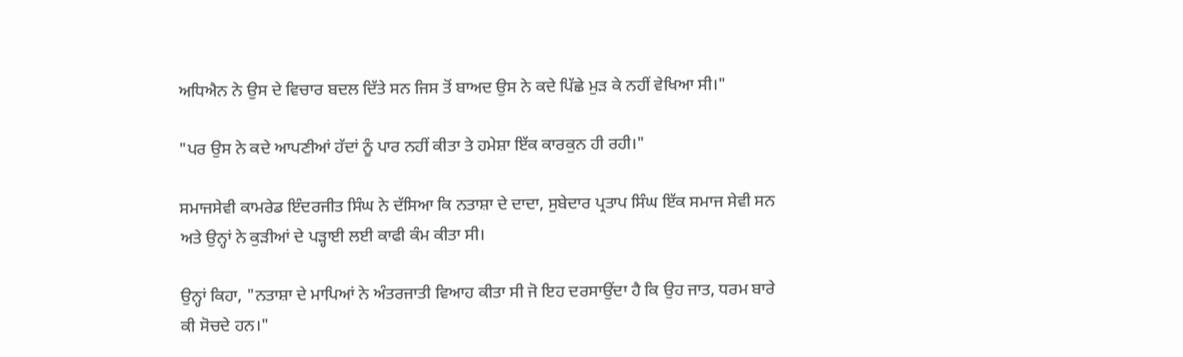ਅਧਿਐਨ ਨੇ ਉਸ ਦੇ ਵਿਚਾਰ ਬਦਲ ਦਿੱਤੇ ਸਨ ਜਿਸ ਤੋਂ ਬਾਅਦ ਉਸ ਨੇ ਕਦੇ ਪਿੱਛੇ ਮੁੜ ਕੇ ਨਹੀਂ ਵੇਖਿਆ ਸੀ।"

"ਪਰ ਉਸ ਨੇ ਕਦੇ ਆਪਣੀਆਂ ਹੱਦਾਂ ਨੂੰ ਪਾਰ ਨਹੀਂ ਕੀਤਾ ਤੇ ਹਮੇਸ਼ਾ ਇੱਕ ਕਾਰਕੁਨ ਹੀ ਰਹੀ।"

ਸਮਾਜਸੇਵੀ ਕਾਮਰੇਡ ਇੰਦਰਜੀਤ ਸਿੰਘ ਨੇ ਦੱਸਿਆ ਕਿ ਨਤਾਸ਼ਾ ਦੇ ਦਾਦਾ, ਸੁਬੇਦਾਰ ਪ੍ਰਤਾਪ ਸਿੰਘ ਇੱਕ ਸਮਾਜ ਸੇਵੀ ਸਨ ਅਤੇ ਉਨ੍ਹਾਂ ਨੇ ਕੁੜੀਆਂ ਦੇ ਪੜ੍ਹਾਈ ਲਈ ਕਾਫੀ ਕੰਮ ਕੀਤਾ ਸੀ।

ਉਨ੍ਹਾਂ ਕਿਹਾ, "ਨਤਾਸ਼ਾ ਦੇ ਮਾਪਿਆਂ ਨੇ ਅੰਤਰਜਾਤੀ ਵਿਆਹ ਕੀਤਾ ਸੀ ਜੋ ਇਹ ਦਰਸਾਉਂਦਾ ਹੈ ਕਿ ਉਹ ਜਾਤ, ਧਰਮ ਬਾਰੇ ਕੀ ਸੋਚਦੇ ਹਨ।"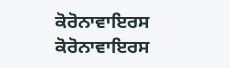ਕੋਰੋਨਾਵਾਇਰਸ
ਕੋਰੋਨਾਵਾਇਰਸ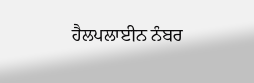ਹੈਲਪਲਾਈਨ ਨੰਬਰ